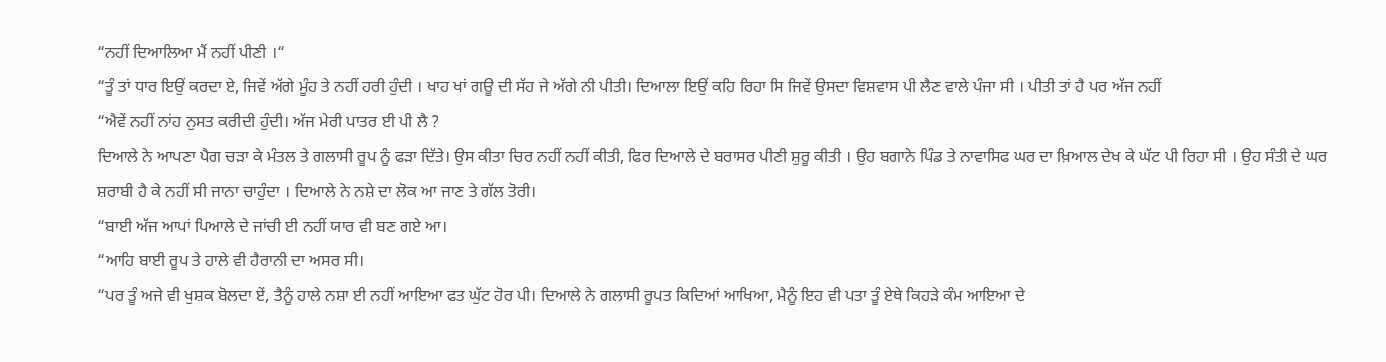“ਨਹੀਂ ਦਿਆਲਿਆ ਮੈਂ ਨਹੀਂ ਪੀਣੀ ।“
“ਤੂੰ ਤਾਂ ਧਾਰ ਇਉਂ ਕਰਦਾ ਏ, ਜਿਵੇਂ ਅੱਗੇ ਮੂੰਹ ਤੇ ਨਹੀਂ ਹਰੀ ਹੁੰਦੀ । ਖਾਹ ਖਾਂ ਗਊ ਦੀ ਸੱਹ ਜੇ ਅੱਗੇ ਨੀ ਪੀਤੀ। ਦਿਆਲਾ ਇਉਂ ਕਹਿ ਰਿਹਾ ਸਿ ਜਿਵੇਂ ਉਸਦਾ ਵਿਸ਼ਵਾਸ ਪੀ ਲੈਣ ਵਾਲੇ ਪੰਜਾ ਸੀ । ਪੀਤੀ ਤਾਂ ਹੈ ਪਰ ਅੱਜ ਨਹੀਂ
“ਐਵੇਂ ਨਹੀਂ ਨਾਂਹ ਨੁਸਤ ਕਰੀਦੀ ਹੁੰਦੀ। ਅੱਜ ਮੇਰੀ ਪਾਤਰ ਈ ਪੀ ਲੈ ?
ਦਿਆਲੇ ਨੇ ਆਪਣਾ ਪੈਗ ਚੜਾ ਕੇ ਮੰਤਲ ਤੇ ਗਲਾਸੀ ਰੂਪ ਨੂੰ ਫੜਾ ਦਿੱਤੇ। ਉਸ ਕੀਤਾ ਚਿਰ ਨਹੀਂ ਨਹੀਂ ਕੀਤੀ, ਫਿਰ ਦਿਆਲੇ ਦੇ ਬਰਾਸਰ ਪੀਣੀ ਸ਼ੁਰੂ ਕੀਤੀ । ਉਹ ਬਗਾਨੇ ਪਿੰਡ ਤੇ ਨਾਵਾਸਿਫ ਘਰ ਦਾ ਖ਼ਿਆਲ ਦੇਖ ਕੇ ਘੱਟ ਪੀ ਰਿਹਾ ਸੀ । ਉਹ ਸੰਤੀ ਦੇ ਘਰ ਸ਼ਰਾਬੀ ਹੈ ਕੇ ਨਹੀਂ ਸੀ ਜਾਨਾ ਚਾਹੁੰਦਾ । ਦਿਆਲੇ ਨੇ ਨਸ਼ੇ ਦਾ ਲੋਕ ਆ ਜਾਣ ਤੇ ਗੱਲ ਤੋਰੀ।
“ਬਾਈ ਅੱਜ ਆਪਾਂ ਪਿਆਲੇ ਦੇ ਜਾਂਚੀ ਈ ਨਹੀਂ ਯਾਰ ਵੀ ਬਣ ਗਏ ਆ।
“ਆਹਿ ਬਾਈ ਰੂਪ ਤੇ ਹਾਲੇ ਵੀ ਹੈਰਾਨੀ ਦਾ ਅਸਰ ਸੀ।
“ਪਰ ਤੂੰ ਅਜੇ ਵੀ ਖੁਸ਼ਕ ਬੋਲਦਾ ਏਂ, ਤੈਨੂੰ ਹਾਲੇ ਨਸ਼ਾ ਈ ਨਹੀਂ ਆਇਆ ਫਤ ਘੁੱਟ ਹੋਰ ਪੀ। ਦਿਆਲੇ ਨੇ ਗਲਾਸੀ ਰੂਪਤ ਕਿਦਿਆਂ ਆਖਿਆ, ਮੈਨੂੰ ਇਹ ਵੀ ਪਤਾ ਤੂੰ ਏਥੇ ਕਿਹੜੇ ਕੰਮ ਆਇਆ ਦੇ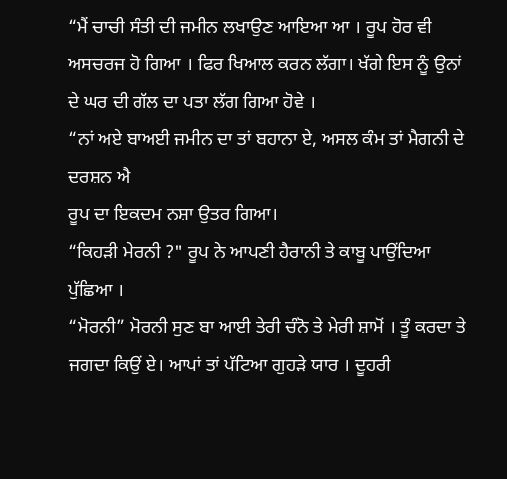“ਮੈਂ ਚਾਚੀ ਸੰਤੀ ਦੀ ਜਮੀਨ ਲਖਾਉਣ ਆਇਆ ਆ । ਰੂਪ ਹੋਰ ਵੀ ਅਸਚਰਜ ਹੋ ਗਿਆ । ਫਿਰ ਖਿਆਲ ਕਰਨ ਲੱਗਾ। ਖੱਗੇ ਇਸ ਨੂੰ ਉਨਾਂ ਦੇ ਘਰ ਦੀ ਗੱਲ ਦਾ ਪਤਾ ਲੱਗ ਗਿਆ ਹੋਵੇ ।
“ਨਾਂ ਅਏ ਬਾਅਈ ਜਮੀਨ ਦਾ ਤਾਂ ਬਹਾਨਾ ਏ, ਅਸਲ ਕੰਮ ਤਾਂ ਮੈਗਨੀ ਦੇ ਦਰਸ਼ਨ ਐ
ਰੂਪ ਦਾ ਇਕਦਮ ਨਸ਼ਾ ਉਤਰ ਗਿਆ।
“ਕਿਹੜੀ ਮੇਰਨੀ ?" ਰੂਪ ਨੇ ਆਪਣੀ ਹੈਰਾਨੀ ਤੇ ਕਾਬੂ ਪਾਉਂਦਿਆ ਪੁੱਛਿਆ ।
“ਮੋਰਨੀ” ਮੋਰਨੀ ਸੁਣ ਬਾ ਆਈ ਤੇਰੀ ਚੰਨੋ ਤੇ ਮੇਰੀ ਸ਼ਾਮੋਂ । ਤੂੰ ਕਰਦਾ ਤੇ ਜਗਦਾ ਕਿਉਂ ਏ। ਆਪਾਂ ਤਾਂ ਪੱਟਿਆ ਗੁਹੜੇ ਯਾਰ । ਦੂਹਰੀ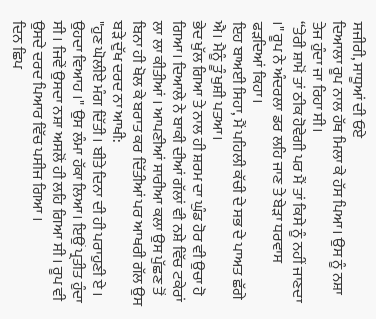ਸਜੀਰੀ, ਸਾਧੂਆਂ ਦੀ ਓਏ
ਦਿਆਲਾ ਰੂਪ ਨਾਲ ਹੱਥ ਮਿਲਾ ਕੇ ਹੱਸ ਪਿਆ। ਉਸ ਨੂੰ ਨਸ਼ਾ ਤੇਜ ਹੁੰਦਾ ਜਾ ਰਿਹਾ ਸੀ।
“ਤੇਰੀ ਸ਼ਾਮੋਂ ਤਾਂ ਠੀਕ ਹੋਵੇਗੀ ਪਰ ਮੈਂ ਤਾਂ ਕਿਸੇ ਨੂੰ ਨਹੀਂ ਜਾਣਦਾ ।" ਰੂਪ ਨੇ ਅੰਦਰਲਾ ਡਰ ਲਹਿ ਜਾਣ ਤੇ ਬੇੜਾ ਧਰਵਾਸ ਫੜਦਿਆਂ ਕਿਹਾ।
ਇਹ ਬਾਅਈ ਸਿਹਾ, ਮੈਂ ਪਹਿਲੀ ਕੱਚੀ ਦੇ ਸਭ ਦੇ ਪਾਅਤ ਛੱਗੇ ਐ। ਮੈਨੂੰ ਤੂੰ ਖੁਸ਼ੀ ਪਤਆ।
ਭੇਦ ਖੁੱਲ ਗਿਆ ਤੇ ਨਾਲ ਹੀ ਸ਼ਰਮ ਦਾ ਘੁੰਡ ਹੋਰ ਵੀ ਉਚਾ ਹੋ ਗਿਆ। ਦਿਆਲੇ ਨੇ ਬਾਕੀ ਦੀਆਂ ਗੱਲਾਂ ਵੀ ਨਸ਼ੇ ਵਿੱਚ ਟਕੇਰਾਂ ਲਾ ਲਾ ਕੀਤੀਆਂ । ਆਪਣੀਆਂ ਸਾਰੀਆ ਕਲਾ ਉਸ ਪੁੱਛਣ ਤੋਂ ਬਿਨਾ ਹੀ ਖੋਲ ਕੇ ਬਰਾਤ ਕਰ ਦਿੱਤੀਆਂ ਪਰ ਆਖਰੀ ਗੱਲ ਉਸ ਬੜੇ ਦੁੱਖ ਦਰਦ ਨਾ ਆਖੀ:
"ਹੁਣ ਘੋਲੀਏ ਮੰਗ ਦਿੱਤੀ । ਬੀਤੇ ਦਿਨਾ ਦੀ ਹੀ ਪਰਾਹੁਣੀ ਏ । ਉਹਦਾ ਵਿਆਹ ।" ਉਸ ਲੰਮਾ ਹੱਕਾ ਲਿਆ। ਇਉਂ ਪ੍ਰਤੀਤ ਹੁੰਦਾ ਸੀ । ਜਿਵੇਂ ਉਸਦਾ ਨਸ਼ਾ ਅਸਲੋਂ ਹੀ ਲਹਿ ਗਿਆ ਸੀ । ਰੂਪ ਵੀ ਉਸਦੇ ਦਰਦ ਪਿਆਰ ਵਿੱਚ ਪਸੀਜ ਗਿਆ ।
ਦਿਨ ਛਿਪ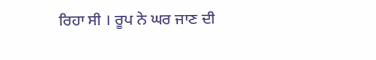ਰਿਹਾ ਸੀ । ਰੂਪ ਨੇ ਘਰ ਜਾਣ ਦੀ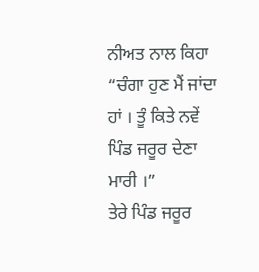ਨੀਅਤ ਨਾਲ ਕਿਹਾ
“ਚੰਗਾ ਹੁਣ ਮੈਂ ਜਾਂਦਾ ਹਾਂ । ਤੂੰ ਕਿਤੇ ਨਵੇਂ ਪਿੰਡ ਜਰੂਰ ਦੇਣਾ ਮਾਰੀ ।”
ਤੇਰੇ ਪਿੰਡ ਜਰੂਰ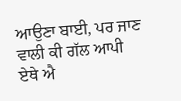ਆਉਣਾ ਬਾਈ, ਪਰ ਜਾਣ ਵਾਲੀ ਕੀ ਗੱਲ ਆਪੀ ਏਥੇ ਐ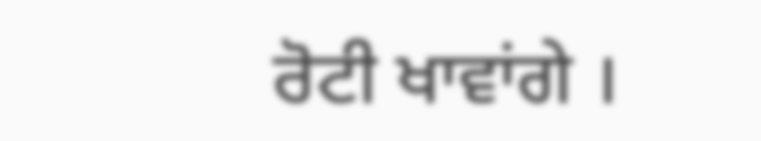ਰੋਟੀ ਖਾਵਾਂਗੇ ।